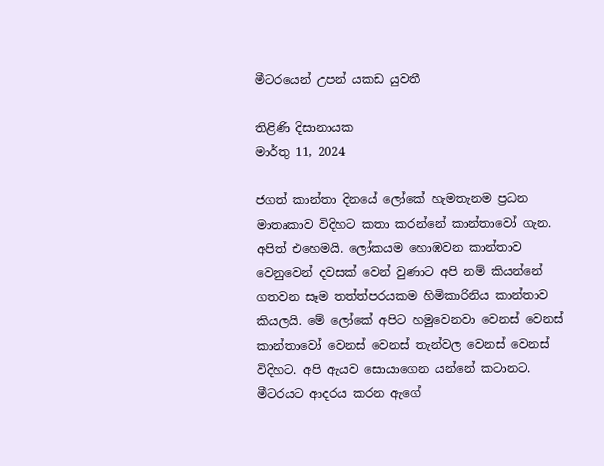මීටරයෙන් උපන් යකඩ යුවතී

තිළිණි දිසානායක
මාර්තු 11, 2024

ජගත් කාන්තා දිනයේ ලෝකේ හැමතැනම ප්‍රධන මාතෘකාව විදිහට කතා කරන්නේ කාන්තාවෝ ගැන. අපිත් එහෙමයි. ලෝකයම හොඹවන කාන්තාව වෙනුවෙන් දවසක් වෙන් වුණාට අපි නම් කියන්නේ ගතවන සෑම තත්ත්පරයකම හිමිකාරිනිය කාන්තාව කියලයි. මේ ලෝකේ අපිට හමුවෙනවා වෙනස් වෙනස් කාන්තාවෝ වෙනස් වෙනස් තැන්වල වෙනස් වෙනස් විදිහට. අපි ඇයව සොයාගෙන යන්නේ කටානට. මීටරයට ආදරය කරන ඇගේ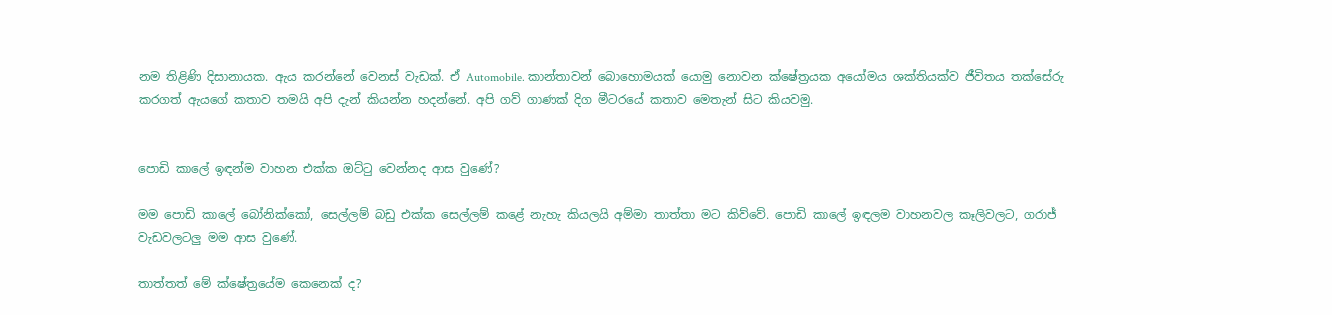නම තිළිණි දිසානායක. ඇය කරන්නේ වෙනස් වැඩක්. ඒ Automobile. කාන්තාවන් බොහොමයක් යොමු නොවන ක්ෂේත්‍රයක අයෝමය ශක්තියක්ව ජීවිතය තක්සේරු කරගත් ඇයගේ කතාව තමයි අපි දැන් කියන්න හදන්නේ. අපි ගව් ගාණක් දිග මීටරයේ කතාව මෙතැන් සිට කියවමු.


පොඩි කාලේ ඉඳන්ම වාහන එක්ක ඔට්ටු වෙන්නද ආස වුණේ?

මම පොඩි කාලේ බෝනික්කෝ, සෙල්ලම් බඩු එක්ක සෙල්ලම් කළේ නැහැ කියලයි අම්මා තාත්තා මට කිව්වේ. පොඩි කාලේ ඉඳලම වාහනවල කෑලිවලට, ගරාජ් වැඩවලටලු මම ආස වුණේ.

තාත්තත් මේ ක්ෂේත්‍රයේම කෙනෙක් ද?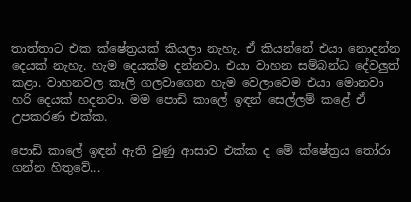තාත්තාට එක ක්ෂේත්‍රයක් කියලා නැහැ. ඒ කියන්නේ එයා නොදන්න දෙයක් නැහැ. හැම දෙයක්ම දන්නවා. එයා වාහන සම්බන්ධ දේවලුත් කළා. වාහනවල කෑලි ගලවාගෙන හැම වෙලාවෙම එයා මොනවා හරි දෙයක් හදනවා. මම පොඩි කාලේ ඉඳන් සෙල්ලම් කළේ ඒ උපකරණ එක්ක.

පොඩි කාලේ ඉඳන් ඇති වුණු ආසාව එක්ක ද මේ ක්ෂේත්‍රය තෝරා ගන්න හිතුවේ...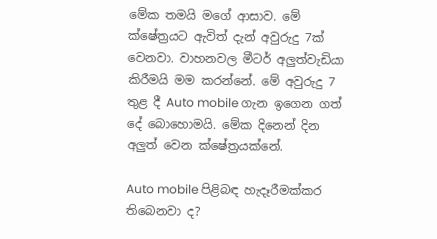මේක තමයි මගේ ආසාව. මේ ක්ෂේත්‍රයට ඇවිත් දැන් අවුරුදු 7ක් වෙනවා. වාහනවල මීටර් අලුත්වැඩියා කිරීමයි මම කරන්නේ. මේ අවුරුදු 7 තුළ දී Auto mobile ගැන ඉගෙන ගත් දේ බොහොමයි. මේක දිනෙන් දින අලුත් වෙන ක්ෂේත්‍රයක්නේ.

Auto mobile පිළිබඳ හැදෑරීමක්කර තිබෙනවා ද?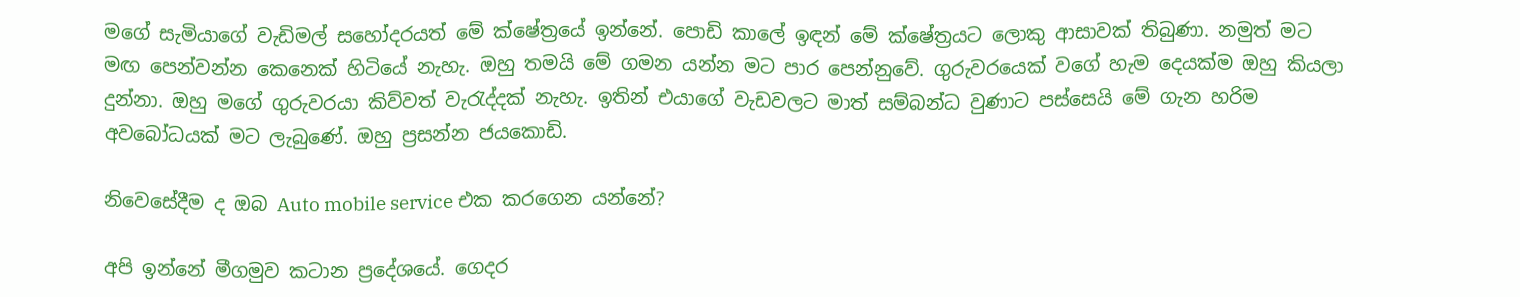මගේ සැමියාගේ වැඩිමල් සහෝදරයත් මේ ක්ෂේත්‍රයේ ඉන්නේ. පොඩි කාලේ ඉඳන් මේ ක්ෂේත්‍රයට ලොකු ආසාවක් තිබුණා. නමුත් මට මඟ පෙන්වන්න කෙනෙක් හිටියේ නැහැ. ඔහු තමයි මේ ගමන යන්න මට පාර පෙන්නුවේ. ගුරුවරයෙක් වගේ හැම දෙයක්ම ඔහු කියලා දුන්නා. ඔහු මගේ ගුරුවරයා කිව්වත් වැරැද්දක් නැහැ. ඉතින් එයාගේ වැඩවලට මාත් සම්බන්ධ වුණාට පස්සෙයි මේ ගැන හරිම අවබෝධයක් මට ලැබුණේ. ඔහු ප්‍රසන්න ජයකොඩි.

නිවෙසේදීම ද ඔබ Auto mobile service එක කරගෙන යන්නේ?

අපි ඉන්නේ මීගමුව කටාන ප්‍රදේශයේ. ගෙදර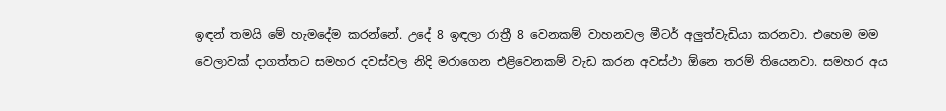ඉඳන් තමයි මේ හැමදේම කරන්නේ. උදේ 8 ඉඳලා රාත්‍රී 8 වෙනකම් වාහනවල මීටර් අලුත්වැඩියා කරනවා. එහෙම මම වෙලාවක් දාගත්තට සමහර දවස්වල නිදි මරාගෙන එළිවෙනකම් වැඩ කරන අවස්ථා ඕනෙ තරම් තියෙනවා. සමහර අය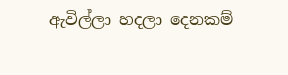ඇවිල්ලා හදලා දෙනකම්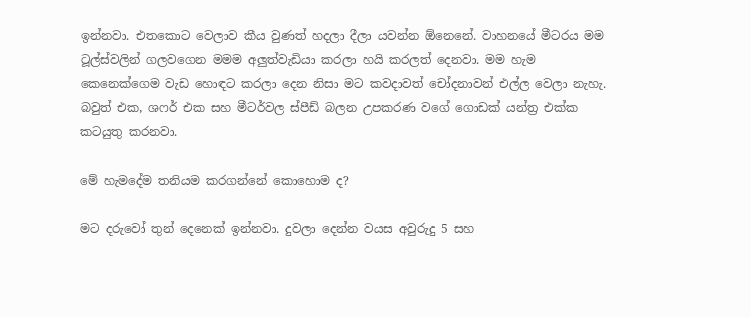ඉන්නවා. එතකොට වෙලාව කීය වුණත් හදලා දීලා යවන්න ඕනෙනේ. වාහනයේ මීටරය මම ටූල්ස්වලින් ගලවගෙන මමම අලුත්වැඩියා කරලා හයි කරලත් දෙනවා. මම හැම කෙනෙක්ගෙම වැඩ හොඳට කරලා දෙන නිසා මට කවදාවත් චෝදනාවන් එල්ල වෙලා නැහැ.
බවුත් එක, ශෆර් එක සහ මීටර්වල ස්පීඩ් බලන උපකරණ වගේ ගොඩක් යන්ත්‍ර එක්ක කටයුතු කරනවා.

මේ හැමදේම තනියම කරගන්නේ කොහොම ද?

මට දරුවෝ තුන් දෙනෙක් ඉන්නවා. දුවලා දෙන්න වයස අවුරුදු 5 සහ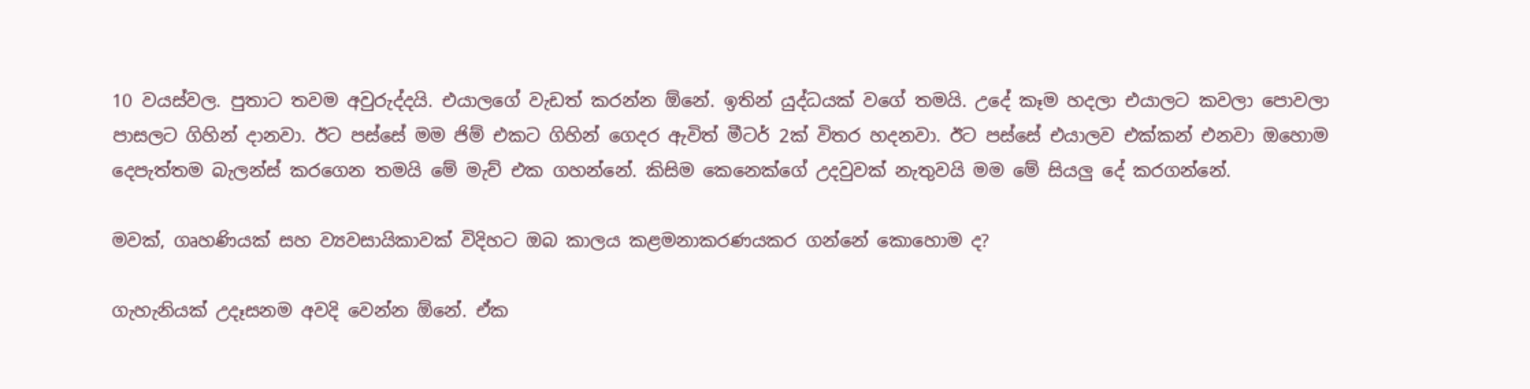10 වයස්වල. පුතාට තවම අවුරුද්දයි. එයාලගේ වැඩත් කරන්න ඕනේ. ඉතින් යුද්ධයක් වගේ තමයි. උදේ කෑම හදලා එයාලට කවලා පොවලා පාසලට ගිහින් දානවා. ඊට පස්සේ මම ජිම් එකට ගිහින් ගෙදර ඇවිත් මීටර් 2ක් විතර හදනවා. ඊට පස්සේ එයාලව එක්කන් එනවා ඔහොම දෙපැත්තම බැලන්ස් කරගෙන තමයි මේ මැච් එක ගහන්නේ. කිසිම කෙනෙක්ගේ උදවුවක් නැතුවයි මම මේ සියලු දේ කරගන්නේ.

මවක්, ගෘහණියක් සහ ව්‍යවසායිකාවක් විදිහට ඔබ කාලය කළමනාකරණයකර ගන්නේ කොහොම ද?

ගැහැනියක් උදෑසනම අවදි වෙන්න ඕනේ. ඒක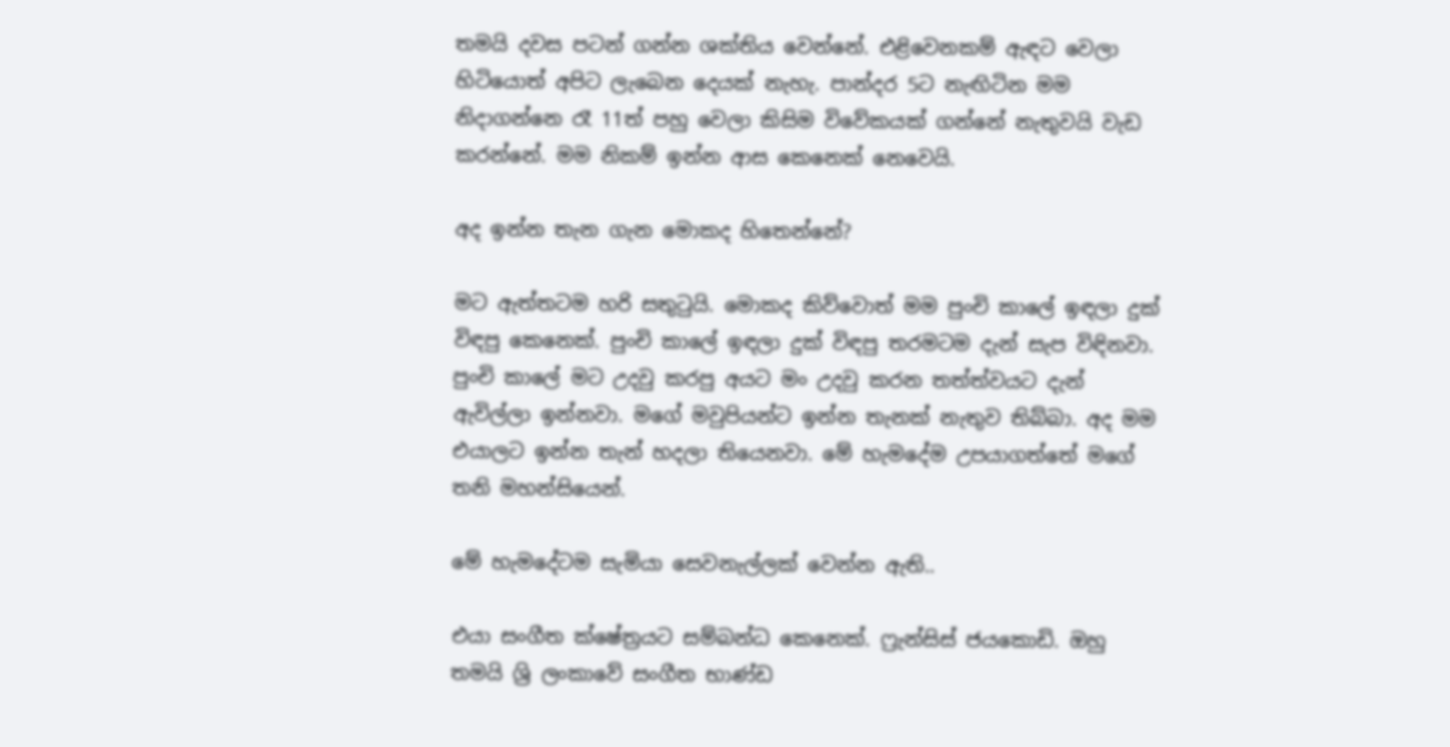තමයි දවස පටන් ගන්න ශක්තිය වෙන්නේ. එළිවෙනකම් ඇඳට වෙලා හිටියොත් අපිට ලැබෙන දෙයක් නැහැ. පාන්දර 5ට නැඟිටින මම නිදාගන්නෙ රෑ 11ත් පහු වෙලා කිසිම විවේකයක් ගන්නේ නැතුවයි වැඩ කරන්නේ. මම නිකම් ඉන්න ආස කෙනෙක් නෙවෙයි.

අද ඉන්න තැන ගැන මොකද හිතෙන්නේ?

මට ඇත්තටම හරි සතුටුයි. මොකද කිව්වොත් මම පුංචි කාලේ ඉඳලා දුක් විඳපු කෙනෙක්. පුංචි කාලේ ඉඳලා දුක් විඳපු තරමටම දැන් සැප විඳිනවා. පුංචි කාලේ මට උදවු කරපු අයට මං උදවු කරන තත්ත්වයට දැන් ඇවිල්ලා ඉන්නවා. මගේ මවුපියන්ට ඉන්න තැනක් නැතුව තිබ්බා. අද මම එයාලට ඉන්න තැන් හදලා තියෙනවා. මේ හැමදේම උපයාගත්තේ මගේ තනි මහන්සියෙන්.

මේ හැමදේටම සැමියා සෙවනැල්ලක් වෙන්න ඇති..

එයා සංගීත ක්ෂේත්‍රයට සම්බන්ධ කෙනෙක්. ෆ්‍රැන්සිස් ජයකොඩි. ඔහු තමයි ශ්‍රි ලංකාවේ සංගීත භාණ්ඩ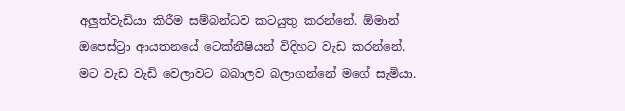අලුත්වැඩියා කිරීම සම්බන්ධව කටයුතු කරන්නේ. ඕමාන් ඔපෙස්ට්‍රා ආයතනයේ ටෙක්නීෂියන් විදිහට වැඩ කරන්නේ. මට වැඩ වැඩි වෙලාවට බබාලව බලාගන්නේ මගේ සැමියා.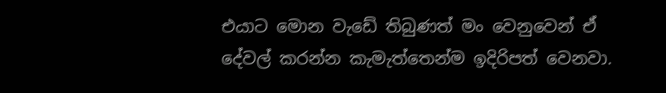එයාට මොන වැඩේ තිබුණත් මං වෙනුවෙන් ඒ දේවල් කරන්න කැමැත්තෙන්ම ඉදිරිපත් වෙනවා.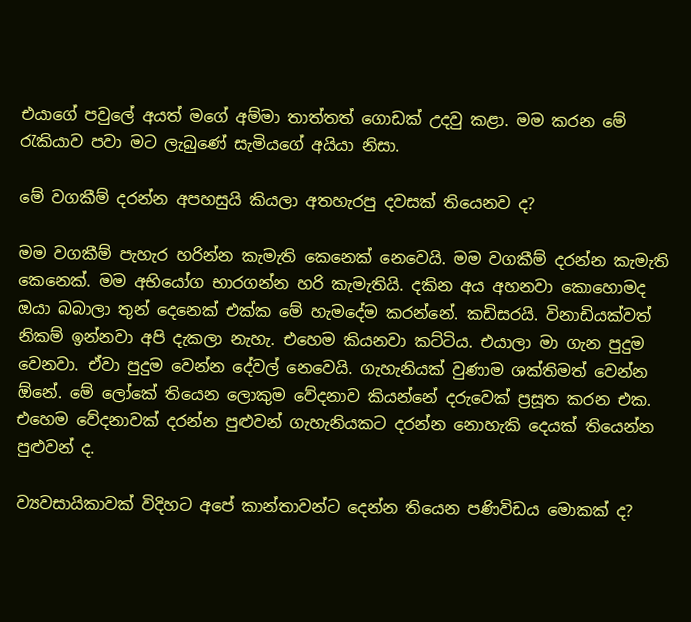එයාගේ පවුලේ අයත් මගේ අම්මා තාත්තත් ගොඩක් උදවු කළා. මම කරන මේ රැකියාව පවා මට ලැබුණේ සැමියගේ අයියා නිසා.

මේ වගකීම් දරන්න අපහසුයි කියලා අතහැරපු දවසක් තියෙනව ද?

මම වගකීම් පැහැර හරින්න කැමැති කෙනෙක් නෙවෙයි. මම වගකීම් දරන්න කැමැති කෙනෙක්. මම අභියෝග භාරගන්න හරි කැමැතියි. දකින අය අහනවා කොහොමද ඔයා බබාලා තුන් දෙනෙක් එක්ක මේ හැමදේම කරන්නේ. කඩිසරයි. විනාඩියක්වත් නිකම් ඉන්නවා අපි දැකලා නැහැ. එහෙම කියනවා කට්ටිය. එයාලා මා ගැන පුදුම වෙනවා. ඒවා පුදුම වෙන්න දේවල් නෙවෙයි. ගැහැනියක් වුණාම ශක්තිමත් වෙන්න ඕනේ. මේ ලෝකේ තියෙන ලොකුම වේදනාව කියන්නේ දරුවෙක් ප්‍රසූත කරන එක. එහෙම වේදනාවක් දරන්න පුළුවන් ගැහැනියකට දරන්න නොහැකි දෙයක් තියෙන්න පුළුවන් ද.

ව්‍යවසායිකාවක් විදිහට අපේ කාන්තාවන්ට දෙන්න තියෙන පණිවිඩය මොකක් ද?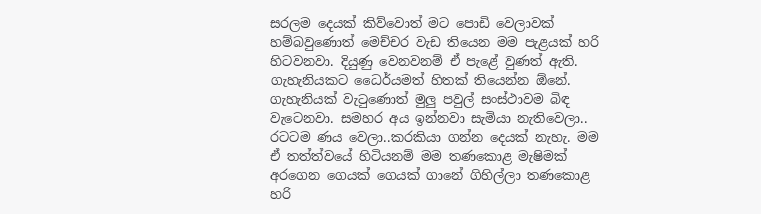සරලම දෙයක් කිව්වොත් මට පොඩි වෙලාවක් හම්බවුණොත් මෙච්චර වැඩ තියෙන මම පැළයක් හරි හිටවනවා. දියුණු වෙනවනම් ඒ පැළේ වුණත් ඇති. ගැහැනියකට ධෛර්යමත් හිතක් තියෙන්න ඕනේ. ගැහැනියක් වැටුණොත් මුලු පවුල් සංස්ථාවම බිඳ වැටෙනවා. සමහර අය ඉන්නවා සැමියා නැතිවෙලා.. රටටම ණය වෙලා..කරකියා ගන්න දෙයක් නැහැ. මම ඒ තත්ත්වයේ හිටියනම් මම තණකොළ මැෂිමක් අරගෙන ගෙයක් ගෙයක් ගානේ ගිහිල්ලා තණකොළ හරි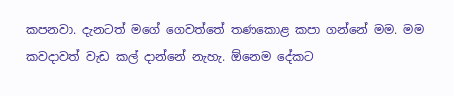කපනවා. දැනටත් මගේ ගෙවත්තේ තණකොළ කපා ගන්නේ මම. මම කවදාවත් වැඩ කල් දාන්නේ නැහැ. ඕනෙම දේකට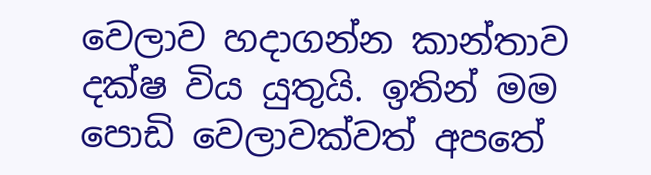වෙලාව හදාගන්න කාන්තාව දක්ෂ විය යුතුයි. ඉතින් මම පොඩි වෙලාවක්වත් අපතේ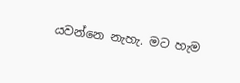යවන්නෙ නැහැ. මට හැම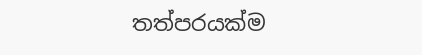තත්පරයක්ම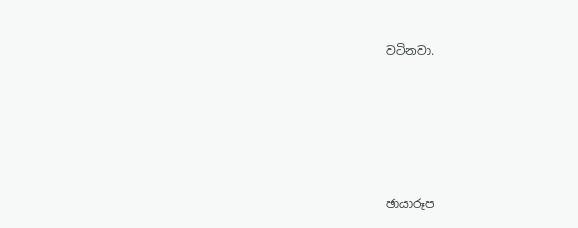වටිනවා.





ඡායාරූප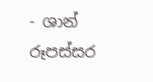- ශාන් රූපස්සර